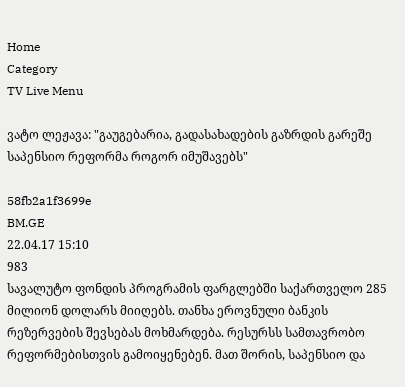Home
Category
TV Live Menu

ვატო ლეჟავა: "გაუგებარია, გადასახადების გაზრდის გარეშე საპენსიო რეფორმა როგორ იმუშავებს"

58fb2a1f3699e
BM.GE
22.04.17 15:10
983
სავალუტო ფონდის პროგრამის ფარგლებში საქართველო 285 მილიონ დოლარს მიიღებს. თანხა ეროვნული ბანკის რეზერვების შევსებას მოხმარდება. რესურსს სამთავრობო რეფორმებისთვის გამოიყენებენ. მათ შორის, საპენსიო და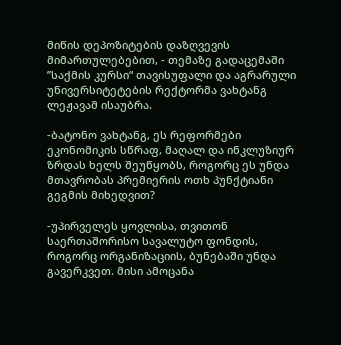მიწის დეპოზიტების დაზღვევის მიმართულებებით, - თემაზე გადაცემაში ’’საქმის კურსი“ თავისუფალი და აგრარული უნივერსიტეტების რექტორმა ვახტანგ ლეჟავამ ისაუბრა.

-ბატონო ვახტანგ, ეს რეფორმები ეკონომიკის სწრაფ, მაღალ და ინკლუზიურ ზრდას ხელს შეუწყობს, როგორც ეს უნდა მთავრობას პრემიერის ოთხ პუნქტიანი გეგმის მიხედვით?

-უპირველეს ყოვლისა, თვითონ საერთაშორისო სავალუტო ფონდის, როგორც ორგანიზაციის, ბუნებაში უნდა გავერკვეთ. მისი ამოცანა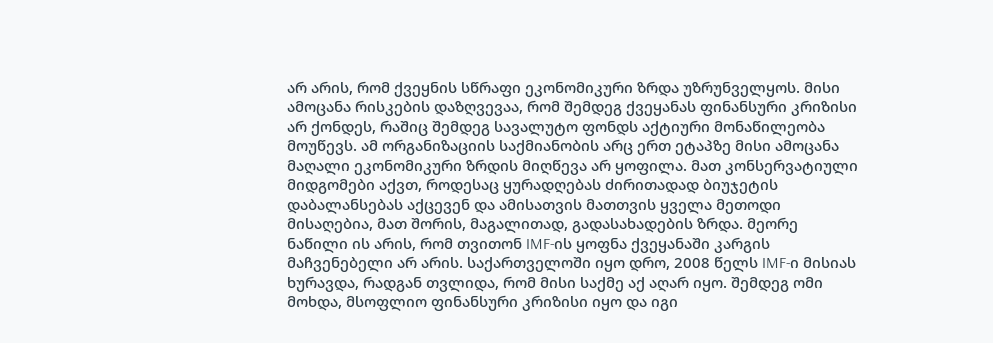არ არის, რომ ქვეყნის სწრაფი ეკონომიკური ზრდა უზრუნველყოს. მისი ამოცანა რისკების დაზღვევაა, რომ შემდეგ ქვეყანას ფინანსური კრიზისი არ ქონდეს, რაშიც შემდეგ სავალუტო ფონდს აქტიური მონაწილეობა მოუწევს. ამ ორგანიზაციის საქმიანობის არც ერთ ეტაპზე მისი ამოცანა მაღალი ეკონომიკური ზრდის მიღწევა არ ყოფილა. მათ კონსერვატიული მიდგომები აქვთ, როდესაც ყურადღებას ძირითადად ბიუჯეტის დაბალანსებას აქცევენ და ამისათვის მათთვის ყველა მეთოდი მისაღებია, მათ შორის, მაგალითად, გადასახადების ზრდა. მეორე ნაწილი ის არის, რომ თვითონ IMF-ის ყოფნა ქვეყანაში კარგის მაჩვენებელი არ არის. საქართველოში იყო დრო, 2008 წელს IMF-ი მისიას ხურავდა, რადგან თვლიდა, რომ მისი საქმე აქ აღარ იყო. შემდეგ ომი მოხდა, მსოფლიო ფინანსური კრიზისი იყო და იგი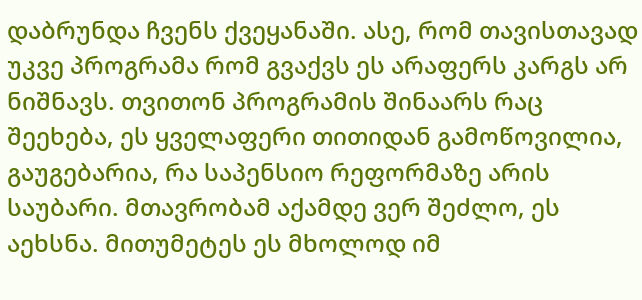დაბრუნდა ჩვენს ქვეყანაში. ასე, რომ თავისთავად უკვე პროგრამა რომ გვაქვს ეს არაფერს კარგს არ ნიშნავს. თვითონ პროგრამის შინაარს რაც შეეხება, ეს ყველაფერი თითიდან გამოწოვილია, გაუგებარია, რა საპენსიო რეფორმაზე არის საუბარი. მთავრობამ აქამდე ვერ შეძლო, ეს აეხსნა. მითუმეტეს ეს მხოლოდ იმ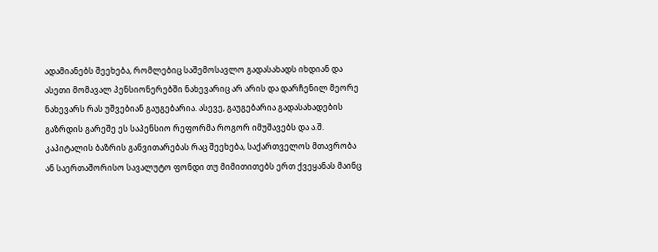ადამიანებს შეეხება, რომლებიც საშემოსავლო გადასახადს იხდიან და ასეთი მომავალ პენსიონერებში ნახევარიც არ არის და დარჩენილ მეორე ნახევარს რას უშვებიან გაუგებარია. ასევე, გაუგებარია გადასახადების გაზრდის გარეშე ეს საპენსიო რეფორმა როგორ იმუშავებს და ა.შ. კაპიტალის ბაზრის განვითარებას რაც შეეხება, საქართველოს მთავრობა ან საერთაშორისო სავალუტო ფონდი თუ მიმითითებს ერთ ქვეყანას მაინც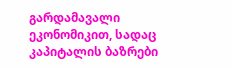გარდამავალი ეკონომიკით, სადაც კაპიტალის ბაზრები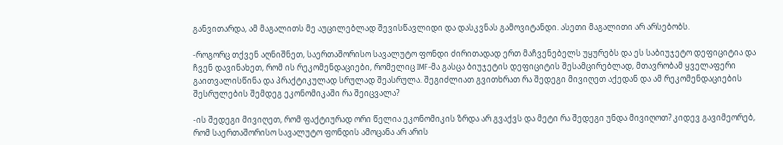განვითარდა, ამ მაგალითს მე აუცილებლად შევისწავლიდი და დასკვნას გამოვიტანდი. ასეთი მაგალითი არ არსებობს.

-როგორც თქვენ აღნიშნეთ, საერთაშორისო სავალუტო ფონდი ძირითადად ერთ მაჩვენებელს უყურებს და ეს საბიუჯეტო დეფიციტია და ჩვენ დავინახეთ, რომ ის რეკომენდაციები, რომელიც IMF-მა გასცა ბიუჯეტის დეფიციტის შესამცირებლად, მთავრობამ ყველაფერი გაითვალისწინა და პრაქტიკულად სრულად შეასრულა. შეგიძლიათ გვითხრათ რა შედეგი მივიღეთ აქედან და ამ რეკომენდაციების შესრულების შემდეგ ეკონომიკაში რა შეიცვალა?

-ის შედეგი მივიღეთ, რომ ფაქტიურად ორი წელია ეკონომიკის ზრდა არ გვაქვს და მეტი რა შედეგი უნდა მივიღოთ? კიდევ გავიმეორებ, რომ საერთაშორისო სავალუტო ფონდის ამოცანა არ არის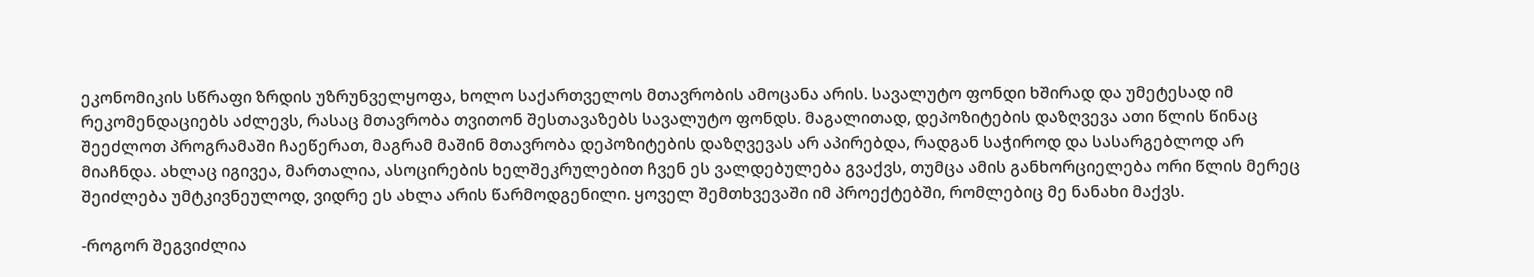ეკონომიკის სწრაფი ზრდის უზრუნველყოფა, ხოლო საქართველოს მთავრობის ამოცანა არის. სავალუტო ფონდი ხშირად და უმეტესად იმ რეკომენდაციებს აძლევს, რასაც მთავრობა თვითონ შესთავაზებს სავალუტო ფონდს. მაგალითად, დეპოზიტების დაზღვევა ათი წლის წინაც შეეძლოთ პროგრამაში ჩაეწერათ, მაგრამ მაშინ მთავრობა დეპოზიტების დაზღვევას არ აპირებდა, რადგან საჭიროდ და სასარგებლოდ არ მიაჩნდა. ახლაც იგივეა, მართალია, ასოცირების ხელშეკრულებით ჩვენ ეს ვალდებულება გვაქვს, თუმცა ამის განხორციელება ორი წლის მერეც შეიძლება უმტკივნეულოდ, ვიდრე ეს ახლა არის წარმოდგენილი. ყოველ შემთხვევაში იმ პროექტებში, რომლებიც მე ნანახი მაქვს.

-როგორ შეგვიძლია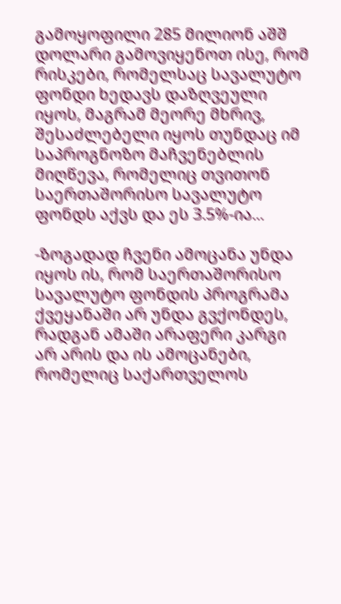გამოყოფილი 285 მილიონ აშშ დოლარი გამოვიყენოთ ისე, რომ რისკები, რომელსაც სავალუტო ფონდი ხედავს დაზღვეული იყოს, მაგრამ მეორე მხრივ, შესაძლებელი იყოს თუნდაც იმ საპროგნოზო მაჩვენებლის მიღწევა, რომელიც თვითონ საერთაშორისო სავალუტო ფონდს აქვს და ეს 3.5%-ია...

-ზოგადად ჩვენი ამოცანა უნდა იყოს ის, რომ საერთაშორისო სავალუტო ფონდის პროგრამა ქვეყანაში არ უნდა გვქონდეს, რადგან ამაში არაფერი კარგი არ არის და ის ამოცანები, რომელიც საქართველოს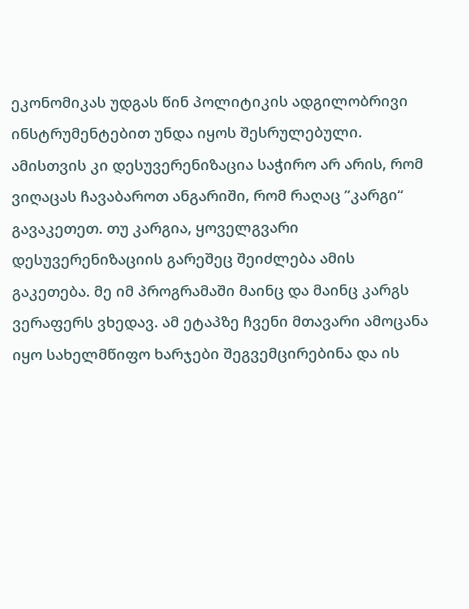ეკონომიკას უდგას წინ პოლიტიკის ადგილობრივი ინსტრუმენტებით უნდა იყოს შესრულებული. ამისთვის კი დესუვერენიზაცია საჭირო არ არის, რომ ვიღაცას ჩავაბაროთ ანგარიში, რომ რაღაც ’’კარგი“ გავაკეთეთ. თუ კარგია, ყოველგვარი დესუვერენიზაციის გარეშეც შეიძლება ამის გაკეთება. მე იმ პროგრამაში მაინც და მაინც კარგს ვერაფერს ვხედავ. ამ ეტაპზე ჩვენი მთავარი ამოცანა იყო სახელმწიფო ხარჯები შეგვემცირებინა და ის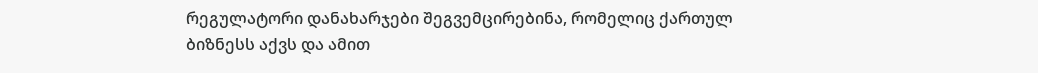რეგულატორი დანახარჯები შეგვემცირებინა, რომელიც ქართულ ბიზნესს აქვს და ამით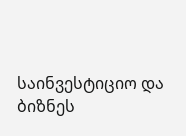საინვესტიციო და ბიზნეს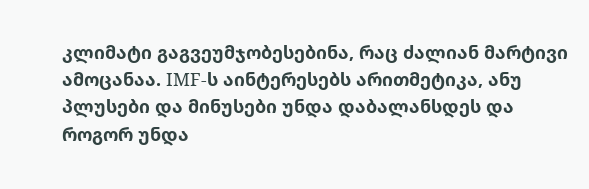კლიმატი გაგვეუმჯობესებინა, რაც ძალიან მარტივი ამოცანაა. IMF-ს აინტერესებს არითმეტიკა, ანუ პლუსები და მინუსები უნდა დაბალანსდეს და როგორ უნდა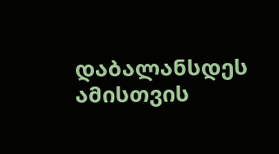დაბალანსდეს ამისთვის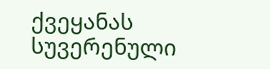ქვეყანას სუვერენული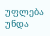უფლება უნდა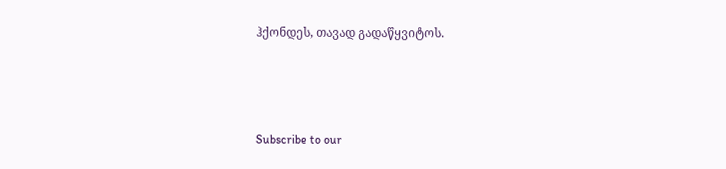ჰქონდეს, თავად გადაწყვიტოს.



Subscribe to our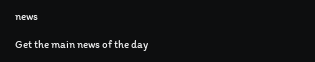news

Get the main news of the day